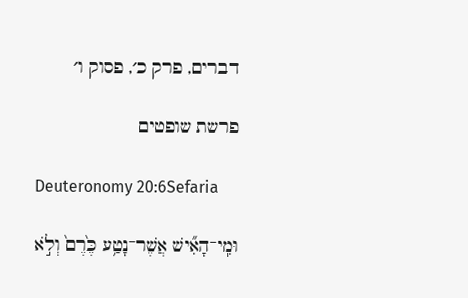דברים, פרק כ׳, פסוק ו׳

פרשת שופטים

Deuteronomy 20:6Sefaria

וּמִֽי־הָאִ֞ישׁ אֲשֶׁר־נָטַ֥ע כֶּ֙רֶם֙ וְלֹ֣א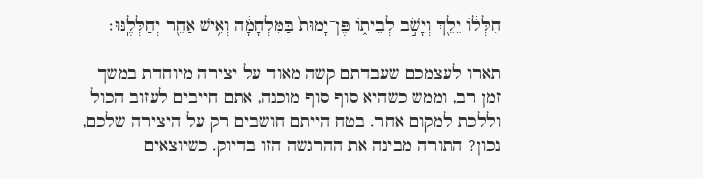חִלְּל֔וֹ יֵלֵ֖ךְ וְיָשֹׁ֣ב לְבֵית֑וֹ פֶּן־יָמוּת֙ בַּמִּלְחָמָ֔ה וְאִ֥ישׁ אַחֵ֖ר יְחַלְּלֶֽנּוּ׃

תארו לעצמכם שעבדתם קשה מאוד על יצירה מיוחדת במשך זמן רב, וממש כשהיא סוף סוף מוכנה, אתם חייבים לעזוב הכול וללכת למקום אחר. בטח הייתם חושבים רק על היצירה שלכם, נכון? התורה מבינה את ההרגשה הזו בדיוק. כשיוצאים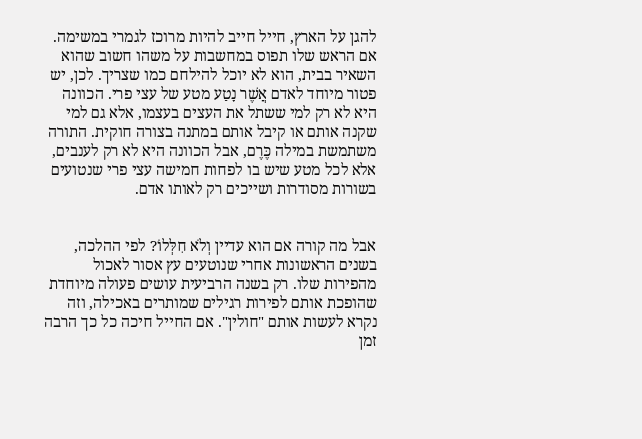להגן על הארץ, חייל חייב להיות מרוכז לגמרי במשימה. אם הראש שלו תפוס במחשבות על משהו חשוב שהוא השאיר בבית, הוא לא יוכל להילחם כמו שצריך. לכן, יש פטור מיוחד לאדם אֲשֶׁר נָטַע מטע של עצי פרי. הכוונה היא לא רק למי ששתל את העצים בעצמו, אלא גם למי שקנה אותם או קיבל אותם במתנה בצורה חוקית. התורה משתמשת במילה כֶּרֶם, אבל הכוונה היא לא רק לענבים, אלא לכל מטע שיש בו לפחות חמישה עצי פרי שנטועים בשורות מסודרות ושייכים רק לאותו אדם.


אבל מה קורה אם הוא עדיין וְלֹא חִלְּלוֹ? לפי ההלכה, בשנים הראשונות אחרי שנוטעים עץ אסור לאכול מהפירות שלו. רק בשנה הרביעית עושים פעולה מיוחדת שהופכת אותם לפירות רגילים שמותרים באכילה, וזה נקרא לעשות אותם "חולין". אם החייל חיכה כל כך הרבה זמן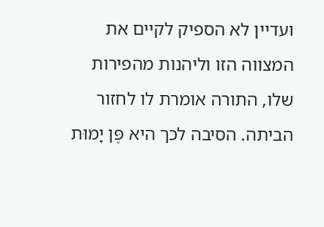ועדיין לא הספיק לקיים את המצווה הזו וליהנות מהפירות שלו, התורה אומרת לו לחזור הביתה. הסיבה לכך היא פֶּן יָמוּת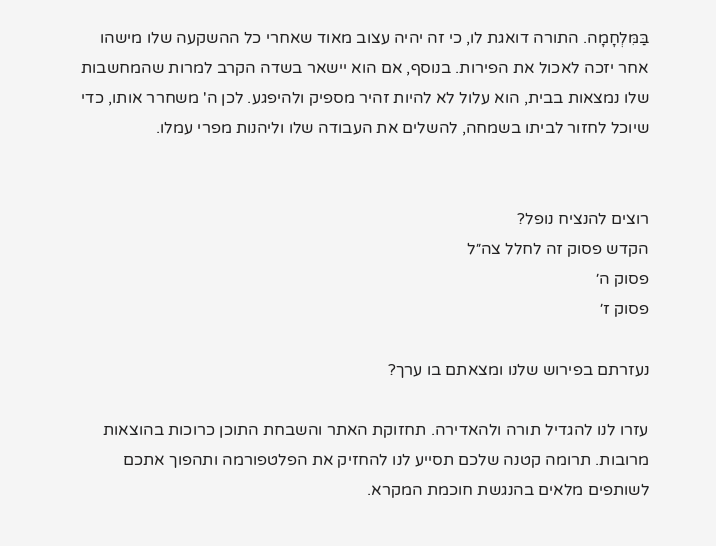בַּמִּלְחָמָה. התורה דואגת לו, כי זה יהיה עצוב מאוד שאחרי כל ההשקעה שלו מישהו אחר יזכה לאכול את הפירות. בנוסף, אם הוא יישאר בשדה הקרב למרות שהמחשבות שלו נמצאות בבית, הוא עלול לא להיות זהיר מספיק ולהיפגע. לכן ה' משחרר אותו, כדי שיוכל לחזור לביתו בשמחה, להשלים את העבודה שלו וליהנות מפרי עמלו.


רוצים להנציח נופל?
הקדש פסוק זה לחלל צה״ל
פסוק ה׳
פסוק ז׳

נעזרתם בפירוש שלנו ומצאתם בו ערך?

עזרו לנו להגדיל תורה ולהאדירה. תחזוקת האתר והשבחת התוכן כרוכות בהוצאות מרובות. תרומה קטנה שלכם תסייע לנו להחזיק את הפלטפורמה ותהפוך אתכם לשותפים מלאים בהנגשת חוכמת המקרא.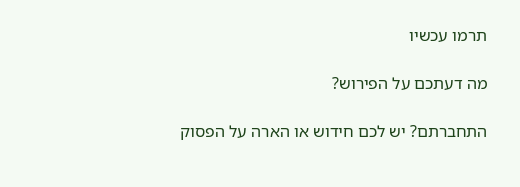תרמו עכשיו

מה דעתכם על הפירוש?

התחברתם? יש לכם חידוש או הארה על הפסוק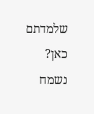שלמדתם כאן? נשמח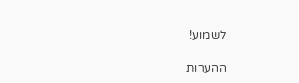לשמוע!

ההערות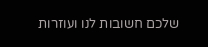שלכם חשובות לנו ועוזרות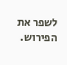לשפר את הפירוש.